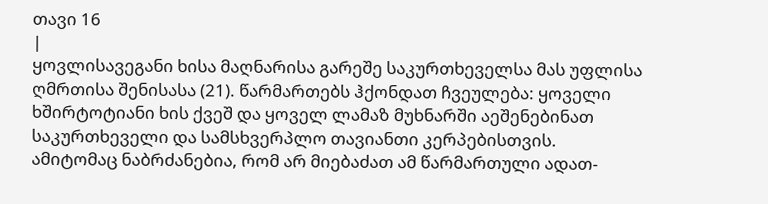თავი 16
|
ყოვლისავეგანი ხისა მაღნარისა გარეშე საკურთხეველსა მას უფლისა ღმრთისა შენისასა (21). წარმართებს ჰქონდათ ჩვეულება: ყოველი ხშირტოტიანი ხის ქვეშ და ყოველ ლამაზ მუხნარში აეშენებინათ საკურთხეველი და სამსხვერპლო თავიანთი კერპებისთვის. ამიტომაც ნაბრძანებია, რომ არ მიებაძათ ამ წარმართული ადათ-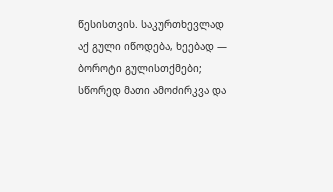წესისთვის. საკურთხევლად აქ გული იწოდება, ხეებად — ბოროტი გულისთქმები; სწორედ მათი ამოძირკვა და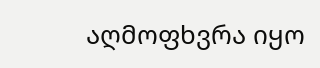აღმოფხვრა იყო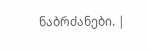ნაბრძანები. |